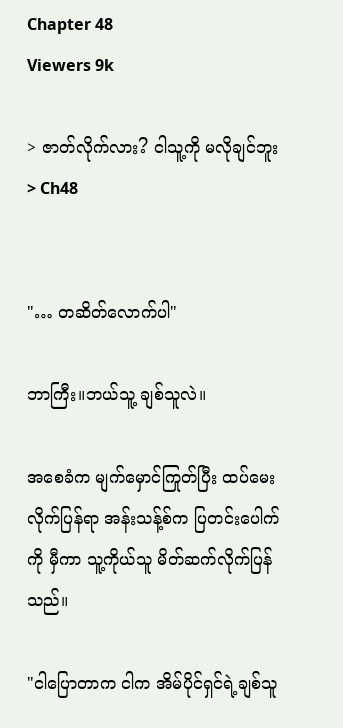Chapter 48
Viewers 9k

> ဇာတ်လိုက်လား? ငါသူ့ကို မလိုချင်ဘူး > Ch48


"… တဆိတ်လောက်ပါ"

ဘာကြီး။ဘယ်သူ့ ချစ်သူလဲ။

အစေခံက မျက်မှောင်ကြုတ်ပြီး ထပ်မေးလိုက်ပြန်ရာ အန်းသန့်စ်က ပြတင်းပေါက်ကို မှီကာ သူ့ကိုယ်သူ မိတ်ဆက်လိုက်ပြန်သည်။

"ငါပြောတာက ငါက အိမ်ပိုင်ရှင်ရဲ့ချစ်သူ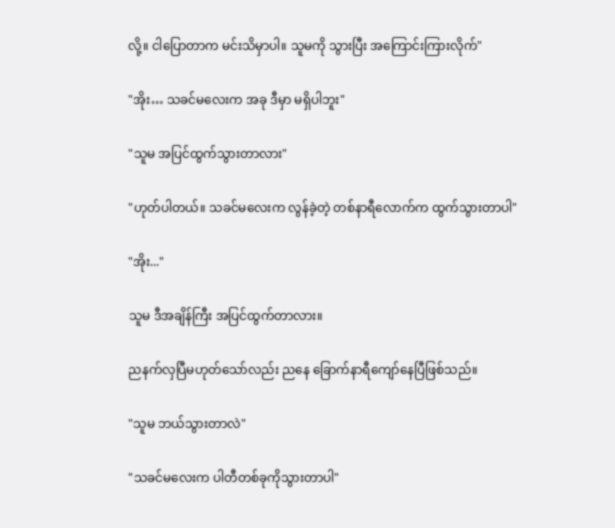လို့။ ငါပြောတာက မင်းသိမှာပါ။ သူမကို သွားပြီး အကြောင်းကြားလိုက်"

"အိုး… သခင်မလေးက အခု ဒီမှာ မရှိပါဘူး"

"သူမ အပြင်ထွက်သွားတာလား"

"ဟုတ်ပါတယ်။ သခင်မလေးက လွန်ခဲ့တဲ့ တစ်နာရီလောက်က ထွက်သွားတာပါ"

"အိုး..."

သူမ ဒီအချိန်ကြီး အပြင်ထွက်တာလား။

ညနက်လှပြီမဟုတ်သော်လည်း ညနေ ခြောက်နာရီကျော်နေပြီဖြစ်သည်။

"သူမ ဘယ်သွားတာလဲ"

"သခင်မလေးက ပါတီတစ်ခုကိုသွားတာပါ"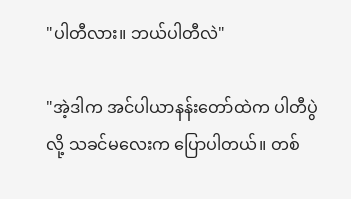"ပါတီလား။ ဘယ်ပါတီလဲ"

"အဲ့ဒါက အင်ပါယာနန်းတော်ထဲက ပါတီပွဲလို့ သခင်မလေးက ပြောပါတယ်။ တစ်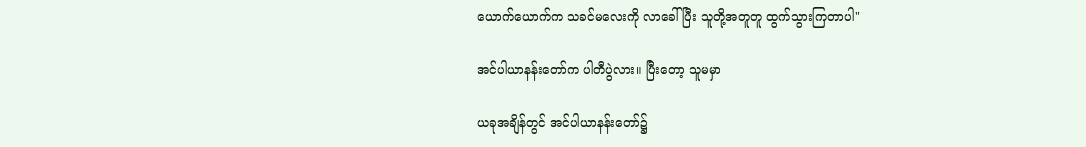ယောက်ယောက်က သခင်မလေးကို လာခေါ်ပြီး သူတို့အတူတူ ထွက်သွားကြတာပါ"

အင်ပါယာနန်းတော်က ပါတီပွဲလား။ ပြီးတော့ သူမမှာ

ယခုအချိန်တွင် အင်ပါယာနန်းတော်၌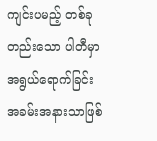ကျင်းပမည့် တစ်ခုတည်းသော ပါတီမှာ အရွယ်ရောက်ခြင်းအခမ်းအနားသာဖြစ်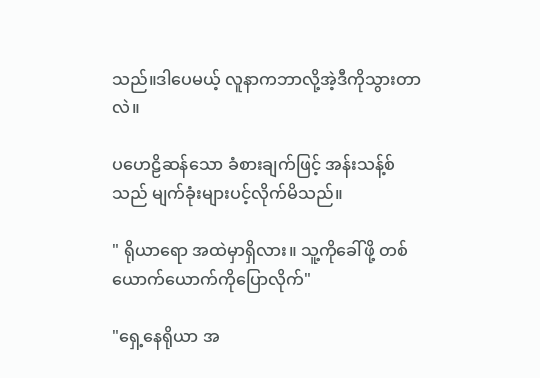သည်။ဒါပေမယ့် လူနာကဘာလို့အဲ့ဒီကိုသွားတာလဲ။

ပဟေဠိဆန်သော ခံစားချက်ဖြင့် အန်းသန့်စ်သည် မျက်ခုံးများပင့်လိုက်မိသည်။

" ရိုယာရော အထဲမှာရှိလား။ သူ့ကိုခေါ်ဖို့ တစ်ယောက်ယောက်ကိုပြောလိုက်"

"ရှေ့နေရိုယာ အ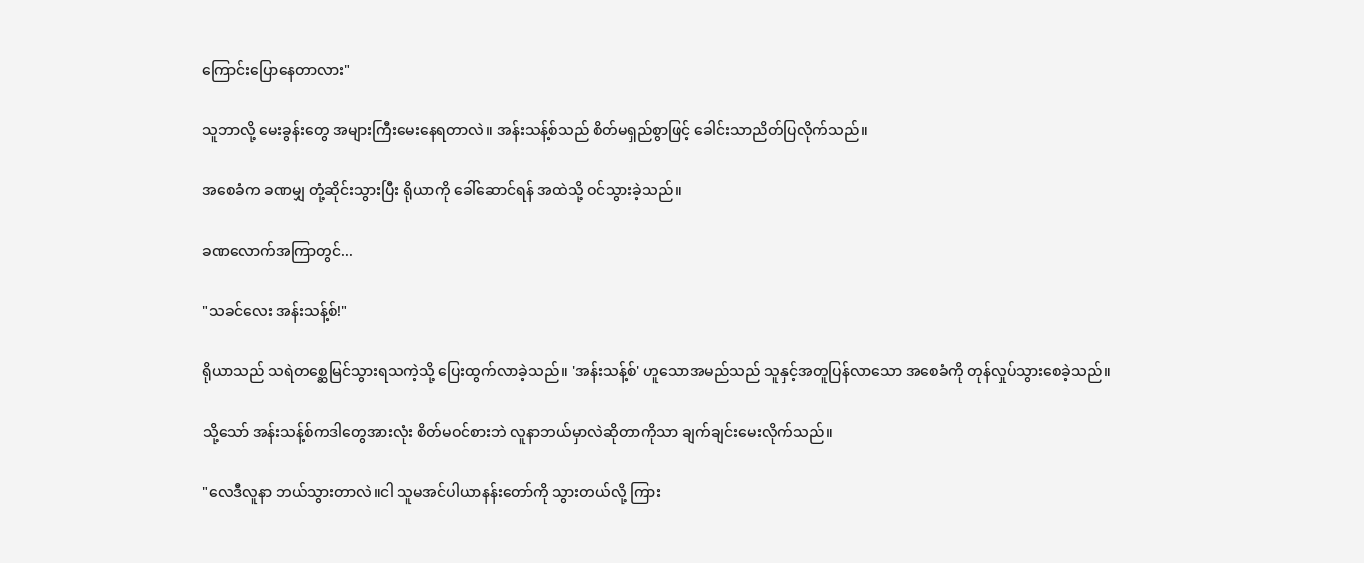ကြောင်းပြောနေတာလား"

သူဘာလို့ မေးခွန်းတွေ အများကြီးမေးနေရတာလဲ။ အန်းသန့်စ်သည် စိတ်မရှည်စွာဖြင့် ခေါင်းသာညိတ်ပြလိုက်သည်။

အစေခံက ခဏမျှ တုံ့ဆိုင်းသွားပြီး ရိုယာကို ခေါ်ဆောင်ရန် အထဲသို့ ဝင်သွားခဲ့သည်။

ခဏလောက်အကြာတွင်...

"သခင်လေး အန်းသန့်စ်!"

ရိုယာသည် သရဲတစ္ဆေမြင်သွားရသကဲ့သို့ ပြေးထွက်လာခဲ့သည်။ 'အန်းသန့်စ်' ဟူသောအမည်သည် သူနှင့်အတူပြန်လာသော အစေခံကို တုန်လှုပ်သွားစေခဲ့သည်။

သို့သော် အန်းသန့်စ်ကဒါတွေအားလုံး စိတ်မဝင်စား‌ဘဲ လူနာဘယ်မှာလဲဆိုတာကိုသာ ချက်ချင်းမေးလိုက်သည်။

"လေဒီလူနာ ဘယ်သွားတာလဲ။ငါ သူမအင်ပါယာနန်းတော်ကို သွားတယ်လို့ ကြား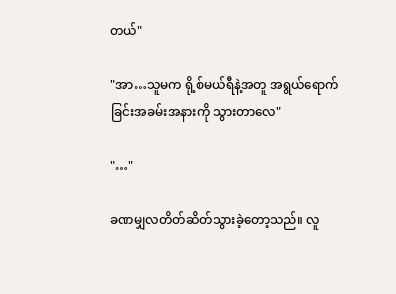တယ်"

"အာ…သူမက ရို့စ်မယ်ရီနဲ့အတူ အရွယ်ရောက်ခြင်းအခမ်းအနားကို သွားတာလေ"

"…"

ခဏမျှလတိတ်ဆိတ်သွားခဲ့တော့သည်။ လူ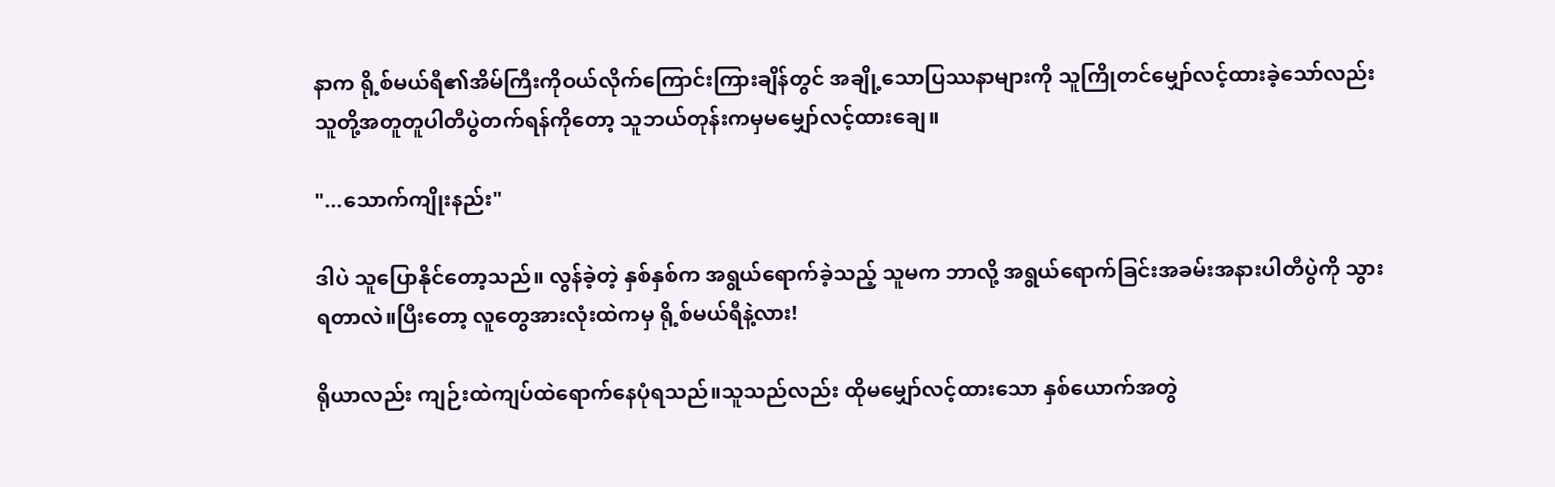နာက ရို့စ်မယ်ရီ၏အိမ်ကြီးကိုဝယ်လိုက်ကြောင်းကြားချိန်တွင် အချို့သောပြဿနာများကို သူကြိုတင်မျှော်လင့်ထားခဲ့သော်လည်း သူတို့အတူတူပါတီပွဲတက်ရန်ကိုတော့ သူဘယ်တုန်းကမှမမျှော်လင့်ထားချေ။

"...သောက်ကျိုးနည်း"

ဒါပဲ သူပြောနိုင်တော့သည်။ လွန်ခဲ့တဲ့ နှစ်နှစ်က အရွယ်ရောက်ခဲ့သည့် သူမက ဘာလို့ အရွယ်ရောက်ခြင်းအခမ်းအနားပါတီပွဲကို သွားရတာလဲ။ပြီးတော့ လူတွေအားလုံးထဲကမှ ရို့စ်မယ်ရီနဲ့လား!

ရိုယာလည်း ကျဉ်းထဲကျပ်ထဲရောက်နေပုံရသည်။သူသည်လည်း ထိုမမျှော်လင့်ထားသော နှစ်ယောက်အတွဲ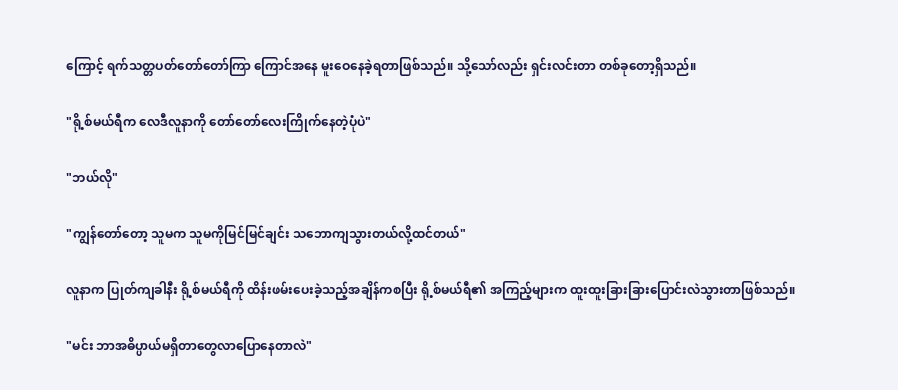ကြောင့် ရက်သတ္တပတ်တော်တော်ကြာ ကြောင်အနေ မူးဝေနေခဲ့ရတာဖြစ်သည်။ သို့သော်လည်း ရှင်းလင်းတာ တစ်ခုတော့ရှိသည်။

"ရို့စ်မယ်ရီက လေဒီလူနာကို တော်တော်လေးကြိုက်နေတဲ့ပုံပဲ"

"ဘယ်လို"

"ကျွန်တော်တော့ သူမက သူမကိုမြင်မြင်ချင်း သဘောကျသွားတယ်လို့ထင်တယ်"

လူနာက ပြုတ်ကျခါနီး ရို့စ်မယ်ရီကို ထိန်းဖမ်းပေးခဲ့သည့်အချိန်ကစပြီး ရို့စ်မယ်ရီ၏ အကြည့်များက ထူးထူးခြားခြားပြောင်းလဲသွားတာဖြစ်သည်။

"မင်း ဘာအဓိပ္ပာယ်မရှိတာတွေလာပြောနေတာလဲ"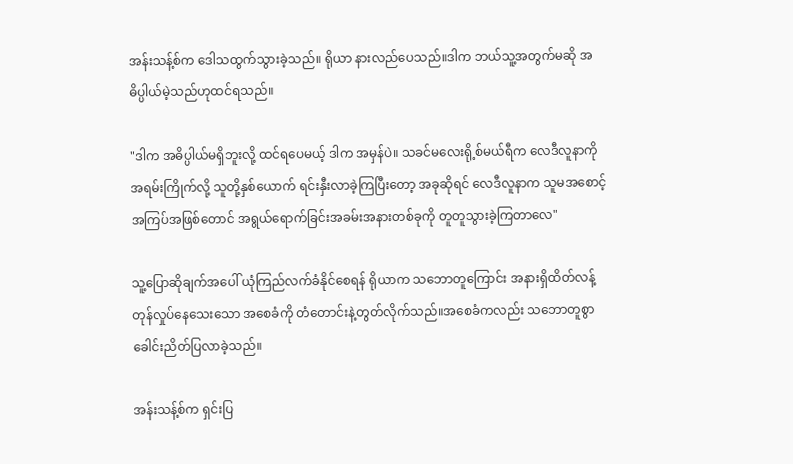အန်းသန့်စ်က ဒေါသထွက်သွားခဲ့သည်။ ရိုယာ နားလည်ပေသည်။ဒါက ဘယ်သူ့အတွက်မဆို အဓိပ္ပါယ်မဲ့သည်ဟုထင်ရသည်။

"ဒါက အဓိပ္ပါယ်မရှိဘူးလို့ ထင်ရပေမယ့် ဒါက အမှန်ပဲ။ သခင်မလေးရို့စ်မယ်ရီက လေဒီလူနာကို အရမ်းကြိုက်လို့ သူတို့နှစ်ယောက် ရင်းနှီးလာခဲ့ကြပြီးတော့ အခုဆိုရင် လေဒီလူနာက သူမအစောင့်အကြပ်အဖြစ်တောင် အရွယ်ရောက်ခြင်းအခမ်းအနားတစ်ခုကို တူတူသွားခဲ့ကြတာလေ"

သူ့ပြောဆိုချက်အပေါ် ယုံကြည်လက်ခံနိုင်စေရန် ရိုယာက သဘောတူကြောင်း အနားရှိထိတ်လန့်တုန်လှုပ်နေသေးသော အစေခံကို တံတောင်းနဲ့တွတ်လိုက်သည်။အစေခံကလည်း သဘောတူစွာ ခေါင်းညိတ်ပြလာခဲ့သည်။

အန်းသန့်စ်က ရှင်းပြ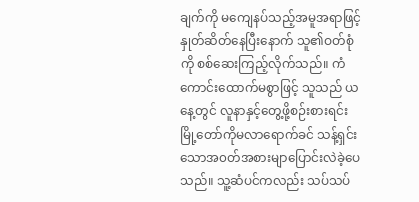ချက်ကို မကျေနပ်သည့်အမူအရာဖြင့် နှုတ်ဆိတ်နေပြီးနောက် သူ၏ဝတ်စုံကို စစ်ဆေးကြည့်လိုက်သည်။ ကံကောင်းထောက်မစွာဖြင့် သူသည် ယနေ့တွင် လူနာနှင့်တွေ့ဖို့စဉ်းစားရင်း မြို့တော်ကိုမလာရောက်ခင် သန့်ရှင်းသောအ၀တ်အစားမျာပြောင်းလဲခဲ့ပေသည်။ သူ့ဆံပင်ကလည်း သပ်သပ်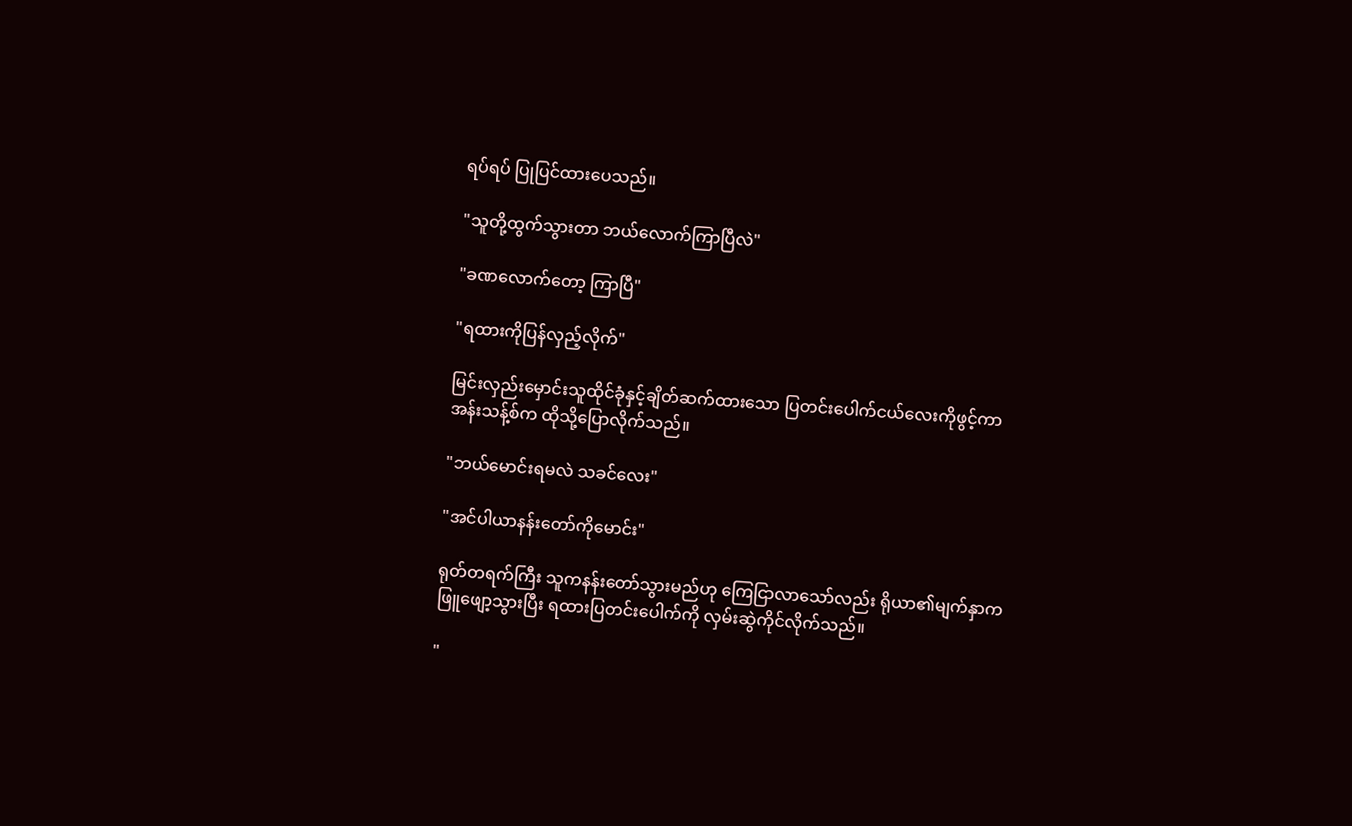ရပ်ရပ် ပြုပြင်ထားပေသည်။

"သူတို့ထွက်သွားတာ ဘယ်လောက်ကြာပြီလဲ"

"ခဏလောက်တော့ ကြာပြီ"

"ရထားကိုပြန်လှည့်လိုက်"

မြင်းလှည်းမှောင်းသူထိုင်ခုံနှင့်ချိတ်ဆက်ထားသော ပြတင်းပေါက်ငယ်လေးကိုဖွင့်ကာ အန်းသန့်စ်က ထိုသို့ပြောလိုက်သည်။

"ဘယ်မောင်းရမလဲ သခင်လေး"

"အင်ပါယာနန်းတော်ကိုမောင်း"

ရုတ်တရက်ကြီး သူကနန်းတော်သွားမည်ဟု ကြေငြာလာသော်လည်း ရိုယာ၏မျက်နှာက ဖြူဖျော့သွားပြီး ရထားပြတင်းပေါက်ကို လှမ်းဆွဲကိုင်လိုက်သည်။

"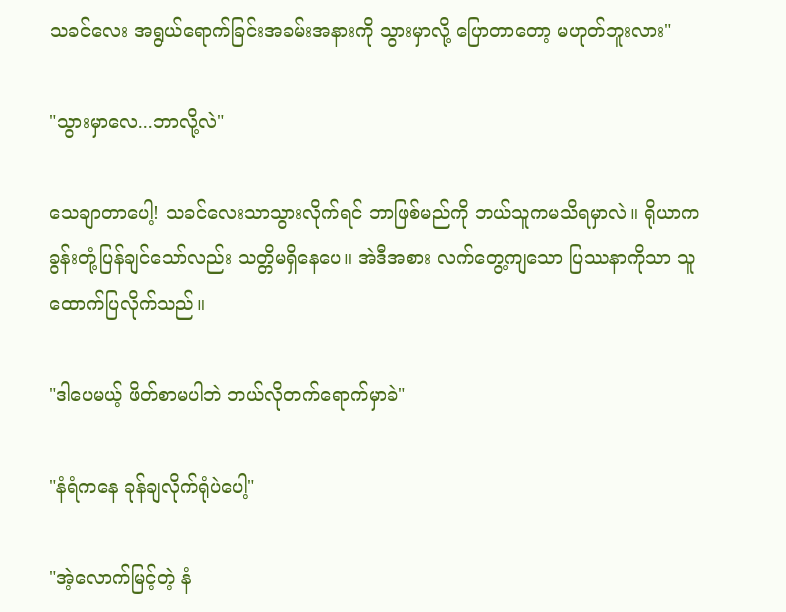သခင်လေး အရွယ်ရောက်ခြင်းအခမ်းအနားကို သွားမှာလို့ ပြောတာတော့ မဟုတ်ဘူးလား"

"သွားမှာလေ...ဘာလို့လဲ"

သေချာတာပေါ့! သခင်လေးသာသွားလိုက်ရင် ဘာဖြစ်မည်ကို ဘယ်သူကမသိရမှာလဲ။ ရိုယာက ခွန်းတုံ့ပြန်ချင်သော်လည်း သတ္တိမရှိနေပေ။ အဲဒီအစား လက်တွေ့ကျသော ပြဿနာကိုသာ သူ ထောက်ပြလိုက်သည်။

"ဒါပေမယ့် ဖိတ်စာမပါဘဲ ဘယ်လိုတက်ရောက်မှာခဲ"

"နံရံကနေ ခုန်ချလိုက်ရုံပဲပေါ့"

"အဲ့လောက်မြင့်တဲ့ နံ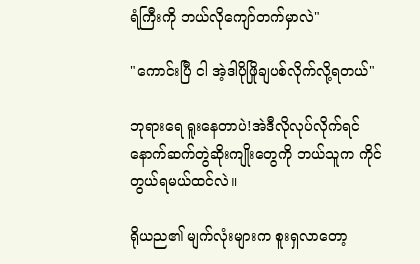ရံကြီးကို ဘယ်လိုကျော်တက်မှာလဲ"

"ကောင်းပြီ ငါ အဲ့ဒါပိုဖြိုချပစ်လိုက်လို့ရတယ်"

ဘုရားရေ ရူးနေတာပဲ!အဲဒီလိုလုပ်လိုက်ရင် နောက်ဆက်တွဲဆိုးကျိုးတွေကို ဘယ်သူက ကိုင်တွယ်ရမယ်ထင်လဲ။

ရိုယည၏ မျက်လုံးများက စူးရှလာတော့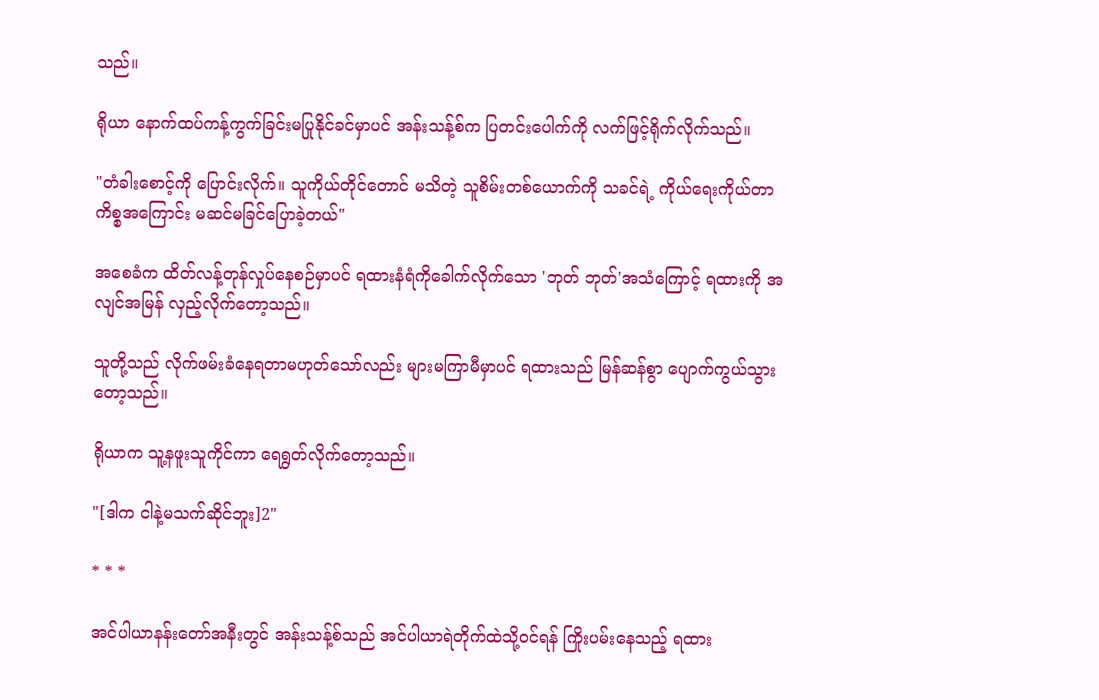သည်။

ရိုယာ နောက်ထပ်ကန့်ကွက်ခြင်းမပြုနိုင်ခင်မှာပင် အန်းသန့်စ်က ပြတင်းပေါက်ကို လက်ဖြင့်ရိုက်လိုက်သည်။

"တံခါးစောင့်ကို ပြောင်းလိုက်။ သူကိုယ်တိုင်တောင် မသိတဲ့ သူစိမ်းတစ်ယောက်ကို သခင်ရဲ့ ကိုယ်ရေးကိုယ်တာကိစ္စအကြောင်း မဆင်မခြင်ပြောခဲ့တယ်"

အစေခံက ထိတ်လန့်တုန်လှုပ်နေစဉ်မှာပင် ရထားနံရံကိုခေါက်လိုက်သော 'ဘုတ် ဘုတ်'အသံကြောင့် ရထားကို အလျင်အမြန် လှည့်လိုက်တော့သည်။

သူတို့သည် လိုက်ဖမ်းခံနေရတာမဟုတ်သော်လည်း များမကြာမီမှာပင် ရထားသည် မြန်ဆန်စွာ ပျောက်ကွယ်သွားတော့သည်။

ရိုယာက သူ့နဖူးသူကိုင်ကာ ရေ‌ရွတ်လိုက်တော့သည်။

"[ဒါက ငါနဲ့မသက်ဆိုင်ဘူး]2"

* * *

အင်ပါယာနန်းတော်အနီးတွင် အန်းသန့်စ်သည် အင်ပါယာရဲတိုက်ထဲသို့ဝင်ရန် ကြိုးပမ်းနေသည့် ရထား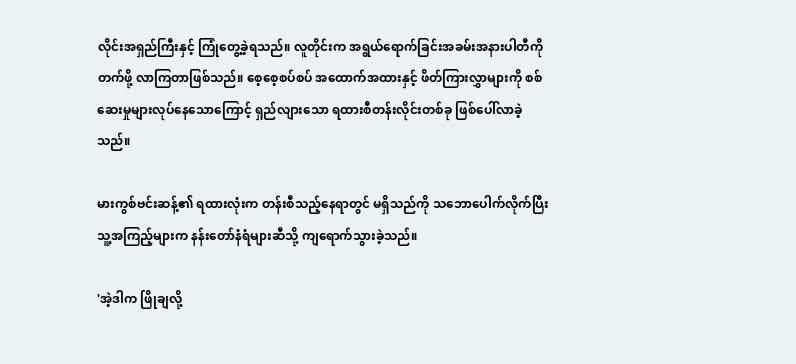လိုင်းအရှည်ကြီးနှင့် ကြုံတွေ့ခဲ့ရသည်။ လူတိုင်းက အရွယ်ရောက်ခြင်းအခမ်းအနားပါတီကို တက်ဖို့ လာကြတာဖြစ်သည်။ စေ့စေ့စပ်စပ် အထောက်အထားနှင့် ဖိတ်ကြားလွှာများကို စစ်ဆေးမှုများလုပ်နေသောကြောင့် ရှည်လျားသော ရထားစီတန်းလိုင်းတစ်ခု ဖြစ်ပေါ်လာခဲ့သည်။

မားကွစ်ဗင်းဆန့်၏ ရထားလုံးက တန်းစီသည့်နေရာတွင် မရှိသည်ကို သဘောပေါက်လိုက်ပြီး သူ့အကြည့်များက နန်းတော်နံရံများဆီသို့ ကျရောက်သွားခဲ့သည်။

'အဲ့ဒါက ဖြိုချလို့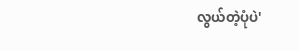လွယ်တဲ့ပုံပဲ'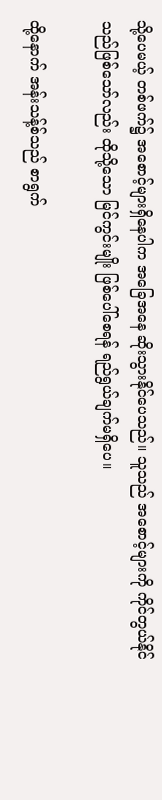သို့ပေမယ့် တစ်ဖက်၌ အစောင့်များရှိနေပါက အခြေအနေ ဆိုးသွားနိုင်ပေသည်။ သူသည် အစောင့်များကို ကိုင်တွယ်နိုင်သည်ဖြစ်သော်လည်း ထိုသို့သော မြင်ကွင်းမျိုး ဖြစ်ပေါ်စေရန် ရည်ရွယ်ချက်မရှိပေ။

ထို့နောက် အန်းသန့်စ်သည် စာရွက်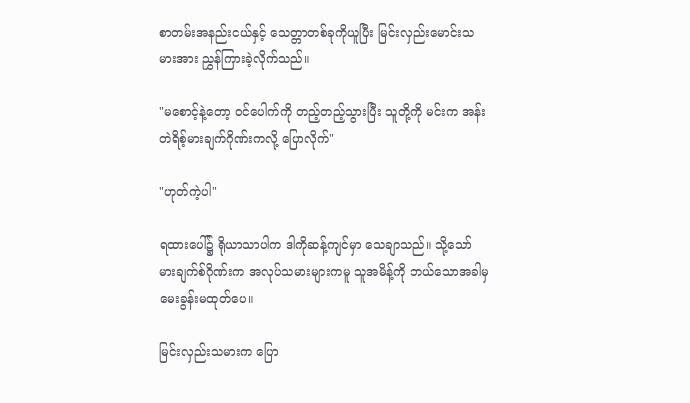စာတမ်းအနည်းငယ်နှင့် သေတ္တာတစ်ခုကိုယူပြီး မြင်းလှည်းမောင်းသမားအား ညွှန်ကြားခဲ့လိုက်သည်။

"မစောင့်နဲ့တော့ ဝင်ပေါက်ကို တည့်တည့်သွားပြီး သူတို့ကို မင်းက အန်းတဲရိစ့်မားချက်ဂိုဏ်းကလို့ ပြောလိုက်"

"ဟုတ်ကဲ့ပါ"

ရထားပေါ်၌ ရိုယာသာပါက ဒါကိုဆန့်ကျင်မှာ သေချာသည်။ သို့သော် မားချက်စ်ဂိုဏ်းက အလုပ်သမားများကမူ သူအမိန့်ကို ဘယ်သောအခါမှ မေးခွန်းမထုတ်ပေ။

မြင်းလှည်းသမားက ပြော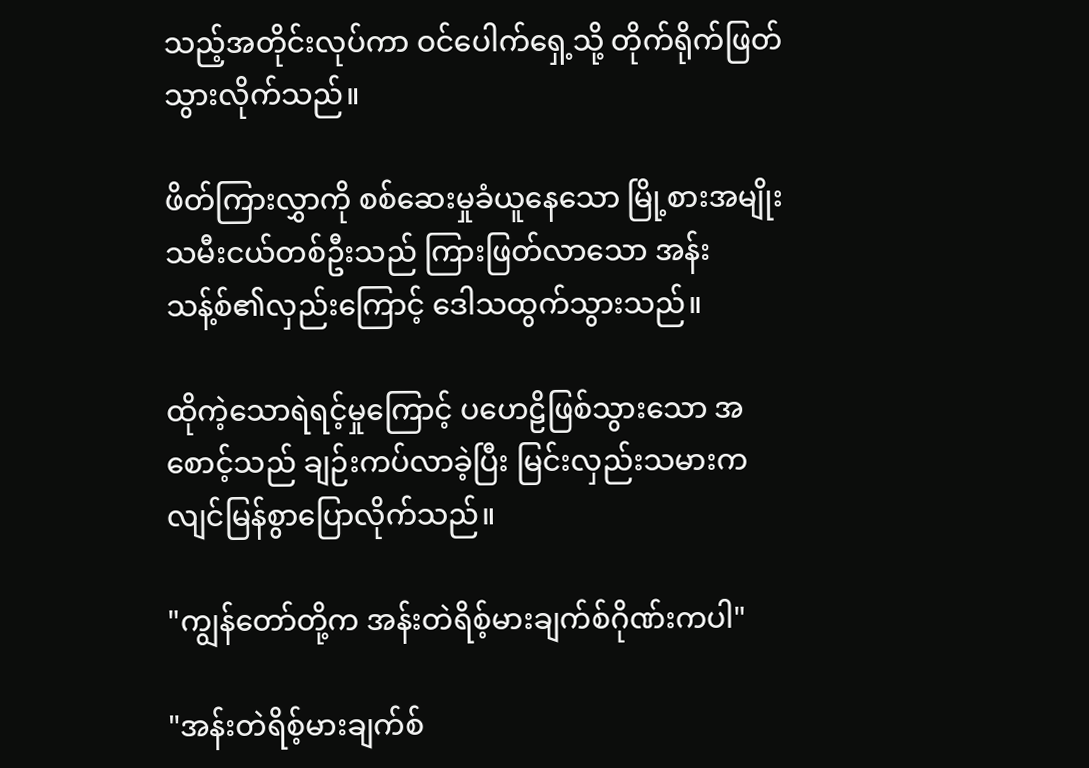သည့်အတိုင်းလုပ်ကာ ဝင်ပေါက်ရှေ့သို့ တိုက်ရိုက်ဖြတ်သွားလိုက်သည်။

ဖိတ်ကြားလွှာကို စစ်ဆေးမှုခံယူနေသော မြို့စားအမျိုးသမီးငယ်တစ်ဦးသည် ကြားဖြတ်လာသော အန်းသန့်စ်၏လှည်းကြောင့် ဒေါသထွက်သွားသည်။

ထိုကဲ့သောရဲရင့်မှုကြောင့် ပဟေဠိဖြစ်သွားသော အစောင့်သည် ချဉ်းကပ်လာခဲ့ပြီး မြင်းလှည်းသမားက လျင်မြန်စွာပြောလိုက်သည်။

"ကျွန်တော်တို့က အန်းတဲရိစ့်မားချက်စ်ဂိုဏ်းကပါ"

"အန်းတဲရိစ့်မားချက်စ်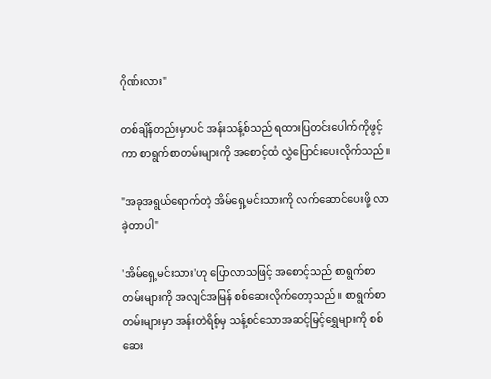ဂိုဏ်းလား"

တစ်ချိန်တည်းမှာပင် အန်းသန့်စ်သည် ရထားပြတင်းပေါက်ကိုဖွင့်ကာ စာရွက်စာတမ်းများကို အစောင့်ထံ လွှဲပြောင်းပေးလိုက်သည်။

"အခုအရွယ်ရောက်တဲ့ အိမ်ရှေ့မင်းသားကို လက်ဆောင်ပေးဖို့ လာခဲ့တာပါ"

'အိမ်ရှေ့မင်းသား'ဟု ပြောလာသဖြင့် အစောင့်သည် စာရွက်စာတမ်းများကို အလျင်အမြန် စစ်ဆေးလိုက်တော့သည်။ စာရွက်စာတမ်းများမှာ အန်းတဲရိစ့်မှ သန့်စင်သောအဆင့်မြင့်ရွှေများကို စစ်ဆေး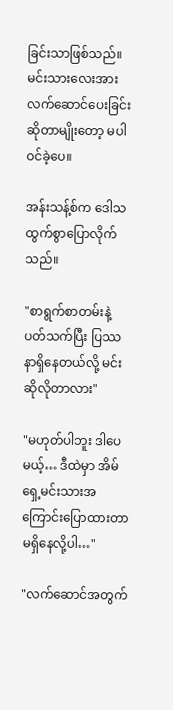ခြင်းသာဖြစ်သည်။ မင်းသားလေးအား လက်ဆောင်ပေးခြင်းဆိုတာမျိုးတော့ မပါဝင်ခဲ့ပေ။

အန်းသန့်စ်က ဒေါသထွက်စွာပြောလိုက်သည်။

"စာရွက်စာတမ်းနဲ့ ပတ်သက်ပြီး ပြဿနာရှိနေတယ်လို့ မင်းဆိုလိုတာလား"

"မဟုတ်ပါဘူး ဒါပေမယ့်… ဒီထဲမှာ အိမ်ရှေ့မင်းသားအကြောင်းပြောထားတာမရှိနေလို့ပါ…"

"လက်ဆောင်အတွက်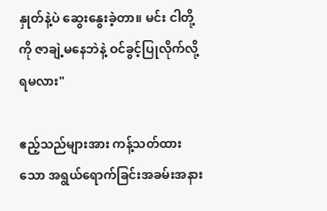နှုတ်နဲ့ပဲ ဆွေးနွေးခဲ့တာ။ မင်း ငါတို့ကို ဇာချဲ့မနေဘဲနဲ့ ဝင်ခွင့်ပြုလိုက်လို့ရမလား"

ဧည့်သည်များအား ကန့်သတ်ထားသော အရွယ်ရောက်ခြင်းအခမ်းအနား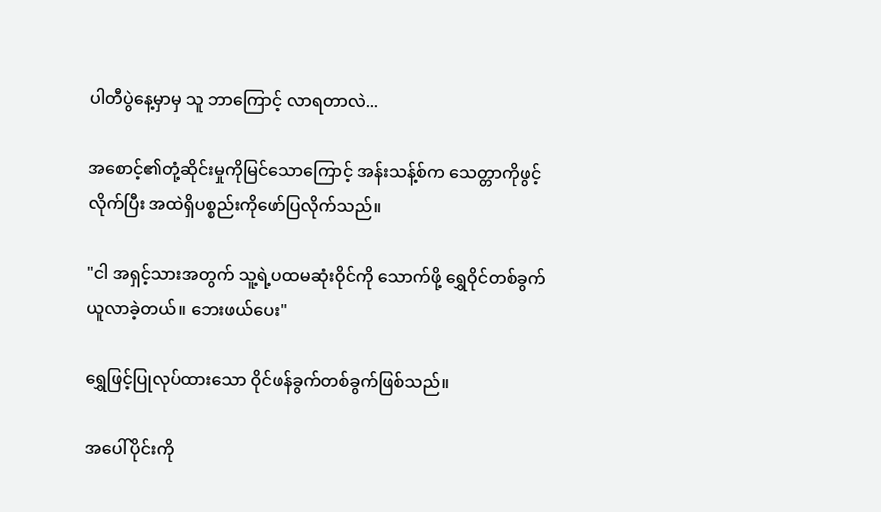ပါတီပွဲနေ့မှာမှ သူ ဘာကြောင့် လာရတာလဲ...

အစောင့်၏တုံ့ဆိုင်းမှုကိုမြင်သောကြောင့် အန်းသန့်စ်က သေတ္တာကိုဖွင့်လိုက်ပြီး အထဲရှိပစ္စည်းကိုဖော်ပြလိုက်သည်။

"ငါ အရှင့်သားအတွက် သူ့ရဲ့ပထမဆုံးဝိုင်ကို သောက်ဖို့ ရွှေဝိုင်တစ်ခွက် ယူလာခဲ့တယ်။ ဘေးဖယ်ပေး"

ရွှေဖြင့်ပြုလုပ်ထားသော ဝိုင်ဖန်ခွက်တစ်ခွက်ဖြစ်သည်။

အပေါ်ပိုင်းကို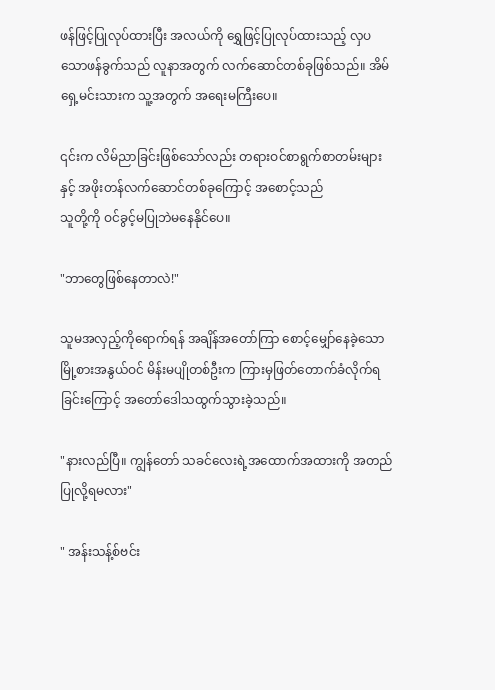ဖန်ဖြင့်ပြုလုပ်ထားပြီး အလယ်ကို ရွှေဖြင့်ပြုလုပ်ထားသည့် လှပသောဖန်ခွက်သည် လူနာအတွက် လက်ဆောင်တစ်ခုဖြစ်သည်။ အိမ်ရှေ့မင်းသားက သူ့အတွက် အရေးမကြီးပေ။

၎င်းက လိမ်ညာခြင်းဖြစ်သော်လည်း တရားဝင်စာရွက်စာတမ်းများနှင့် အဖိုးတန်လက်ဆောင်တစ်ခုကြောင့် အစောင့်သည်
သူတို့ကို ဝင်ခွင့်မပြုဘဲမနေနိုင်ပေ။

"ဘာတွေဖြစ်နေတာလဲ!"

သူမအလှည့်ကိုရောက်ရန် အချိန်အတော်ကြာ စောင့်မျှော်နေခဲ့သော မြို့စားအနွယ်ဝင် မိန်းမပျိုတစ်ဦးက ကြားမှဖြတ်တောက်ခံလိုက်ရခြင်းကြောင့် အတော်ဒေါသထွက်သွားခဲ့သည်။

"နားလည်ပြီ။ ကျွန်တော် သခင်လေးရဲ့အထောက်အထားကို အတည်ပြုလို့ရမလား"

" အန်းသန့်စ်ဗင်း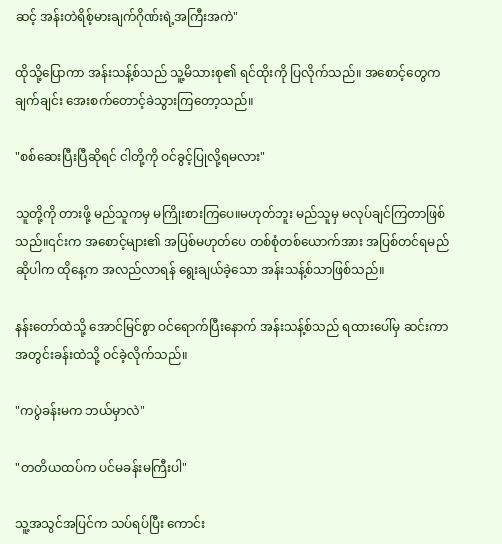ဆင့် အန်းတဲရိစ့်မားချက်ဂိုဏ်းရဲ့အကြီးအကဲ"

ထိုသို့ပြောကာ အန်းသန့်စ်သည် သူ့မိသားစု၏ ရင်ထိုးကို ပြလိုက်သည်။ အစောင့်တွေက ချက်ချင်း အေးစက်တောင့်ခဲသွားကြတော့သည်။

"စစ်ဆေးပြီးပြီဆိုရင် ငါတို့ကို ဝင်ခွင့်ပြုလို့ရမလား"

သူတို့ကို တားဖို့ မည်သူကမှ မကြိုးစားကြပေ။မဟုတ်ဘူး မည်သူမှ မလုပ်ချင်ကြတာဖြစ်သည်။၎င်းက အစောင့်များ၏ အပြစ်မဟုတ်ပေ တစ်စုံတစ်ယောက်အား အပြစ်တင်ရမည်ဆိုပါက ထိုနေ့က အလည်လာရန် ရွေးချယ်ခဲ့သော အန်းသန့်စ်သာဖြစ်သည်။

နန်းတော်ထဲသို့ အောင်မြင်စွာ ဝင်ရောက်ပြီးနောက် အန်းသန့်စ်သည် ရထားပေါ်မှ ဆင်းကာ အတွင်းခန်းထဲသို့ ဝင်ခဲ့လိုက်သည်။

"ကပွဲခန်းမက ဘယ်မှာလဲ"

"တတိယထပ်က ပင်မခန်းမကြီးပါ"

သူ့အသွင်အပြင်က သပ်ရပ်ပြီး ကောင်း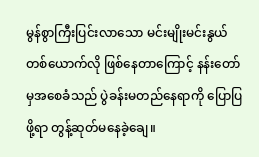မွန်စွာကြီးပြင်းလာသော မင်းမျိုးမင်းနွယ်တစ်ယောက်လို ဖြစ်နေတာကြောင့် နန်းတော်မှအစေခံသည် ပွဲခန်းမတည်နေရာကို ပြောပြဖို့ရာ တွန့်ဆုတ်မနေခဲ့ချေ။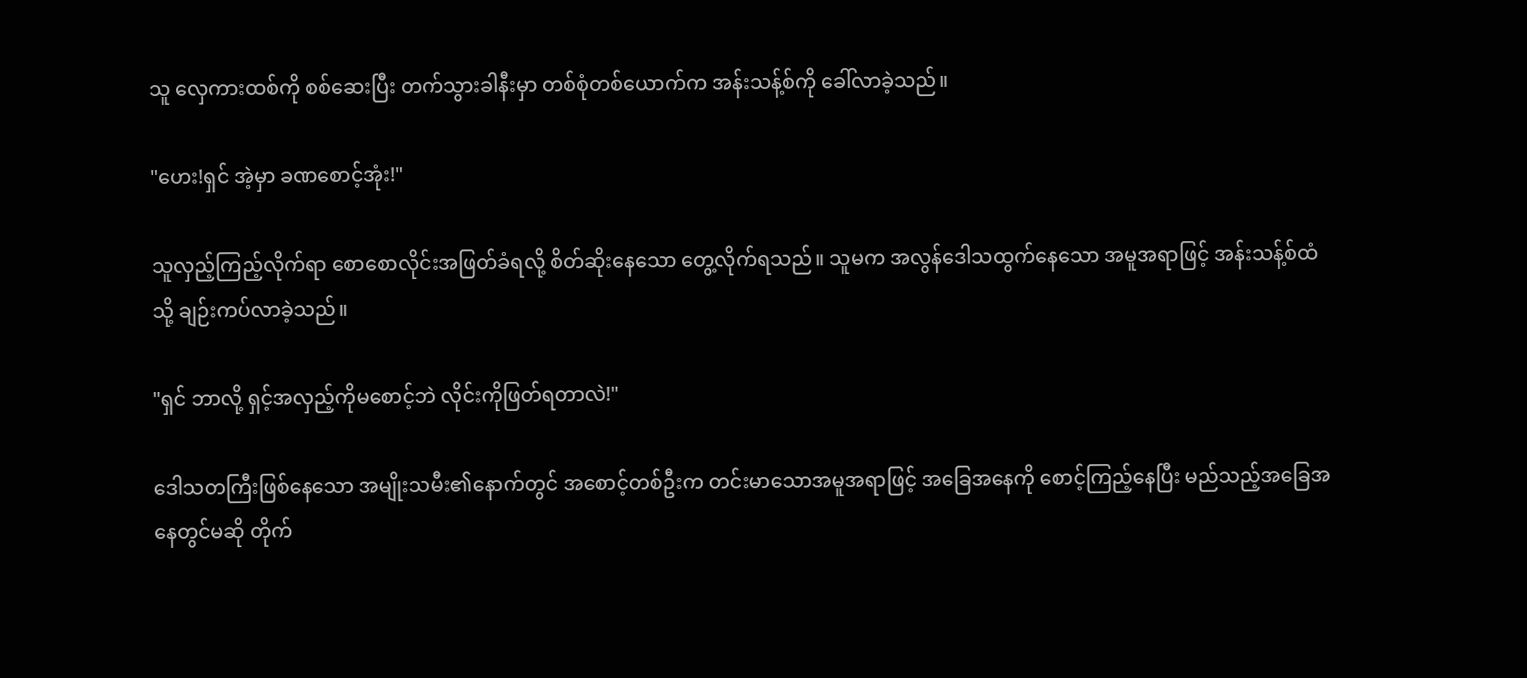သူ လှေကားထစ်ကို စစ်ဆေးပြီး တက်သွားခါနီးမှာ တစ်စုံတစ်ယောက်က အန်းသန့်စ်ကို ခေါ်လာခဲ့သည်။

"ဟေး!ရှင် အဲ့မှာ ခဏစောင့်အုံး!"

သူလှည့်ကြည့်လိုက်ရာ စောစောလိုင်းအဖြတ်ခံရလို့ စိတ်ဆိုးနေသော တွေ့လိုက်ရသည်။ သူမက အလွန်ဒေါသထွက်နေသော အမူအရာဖြင့် အန်းသန့်စ်ထံသို့ ချဉ်းကပ်လာခဲ့သည်။

"ရှင် ဘာလို့ ရှင့်အလှည့်ကိုမစောင့်ဘဲ လိုင်းကိုဖြတ်ရတာလဲ!"

ဒေါသတကြီးဖြစ်နေသော အမျိုးသမီး၏နောက်တွင် အစောင့်တစ်ဦးက တင်းမာသောအမူအရာဖြင့် အခြေအနေကို စောင့်ကြည့်နေပြီး မည်သည့်အခြေအနေတွင်မဆို တိုက်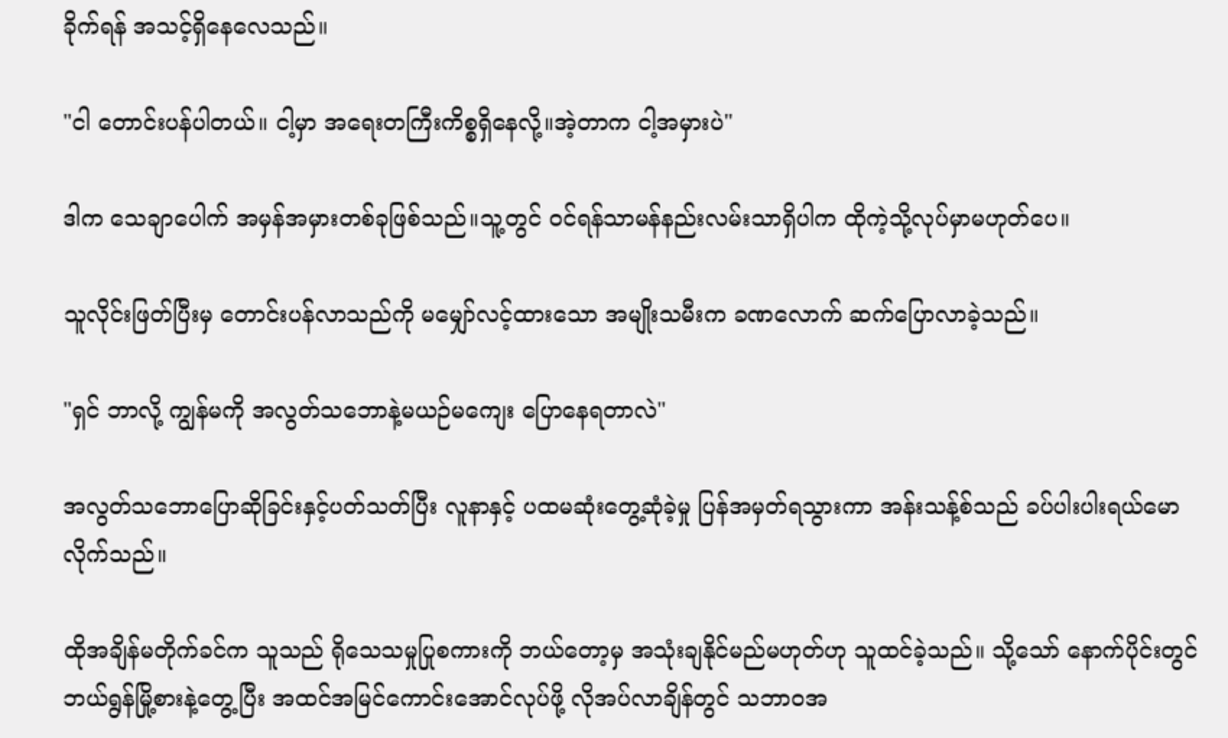ခိုက်ရန် အသင့်ရှိနေလေသည်။

"ငါ တောင်းပန်ပါတယ်။ ငါ့မှာ အရေးတကြီးကိစ္စရှိနေလို့။အဲ့တာက ငါ့အမှားပဲ"

ဒါက သေချာပေါက် အမှန်အမှားတစ်ခုဖြစ်သည်။သူ့တွင် ဝင်ရန်သာမန်နည်းလမ်းသာရှိပါက ထိုကဲ့သို့လုပ်မှာမဟုတ်ပေ။

သူလိုင်းဖြတ်ပြီးမှ တောင်းပန်လာသည်ကို မမျှော်လင့်ထားသော အမျိုးသမီးက ခဏလောက် ဆက်ပြောလာခဲ့သည်။

"ရှင် ဘာလို့ ကျွန်မကို အလွတ်သဘောနဲ့မယဉ်မကျေး ပြောနေရတာလဲ"

အလွတ်သဘောပြောဆိုခြင်းနှင့်ပတ်သတ်ပြီး လူနာနှင့် ပထမဆုံးတွေ့ဆုံခဲ့မှု ပြန်အမှတ်ရသွားကာ အန်းသန့်စ်သည် ခပ်ပါးပါးရယ်မောလိုက်သည်။

ထိုအချိန်မတိုက်ခင်က သူသည် ရိုသေသမှုပြုစကားကို ဘယ်တော့မှ အသုံးချနိုင်မည်မဟုတ်ဟု သူထင်ခဲ့သည်။ သို့သော် နောက်ပိုင်းတွင် ဘယ်ရွန်မြို့စားနဲ့တွေ့ပြီး အထင်အမြင်ကောင်းအောင်လုပ်ဖို့ လိုအပ်လာချိန်တွင် သဘာဝအ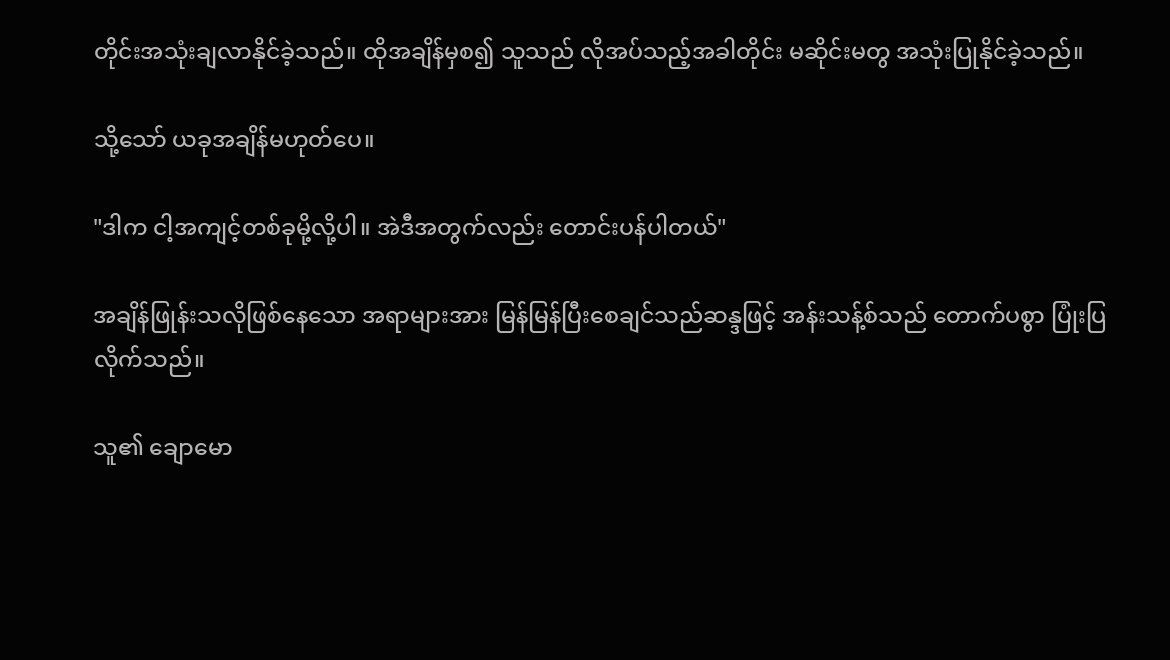တိုင်းအသုံးချလာနိုင်ခဲ့သည်။ ထိုအချိန်မှစ၍ သူသည် လိုအပ်သည့်အခါတိုင်း မဆိုင်းမတွ အသုံးပြုနိုင်ခဲ့သည်။

သို့သော် ယခုအချိန်မဟုတ်ပေ။

"ဒါက ငါ့အကျင့်တစ်ခုမို့လို့ပါ။ အဲဒီအတွက်လည်း တောင်းပန်ပါတယ်"

အချိန်ဖြုန်းသလိုဖြစ်နေသော အရာများအား မြန်မြန်ပြီးစေချင်သည်ဆန္ဒဖြင့် အန်းသန့်စ်သည် တောက်ပစွာ ပြုံးပြလိုက်သည်။

သူ၏ ချောမော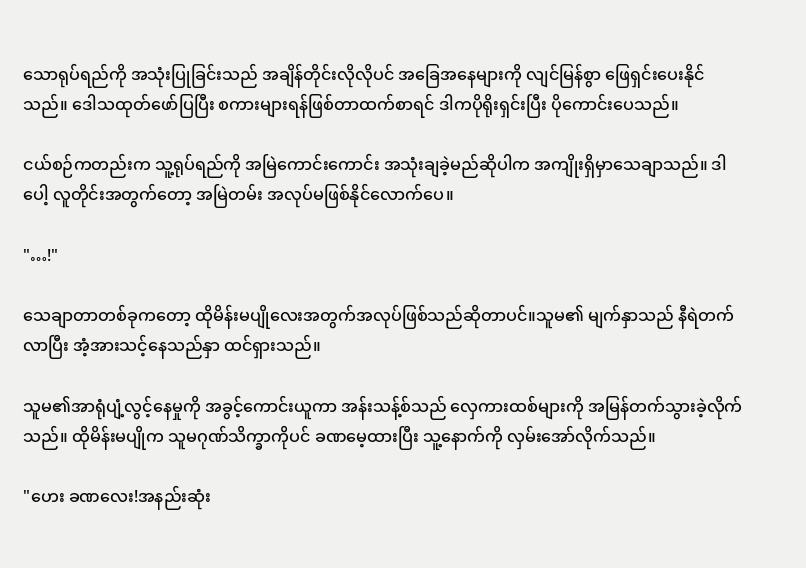သောရုပ်ရည်ကို အသုံးပြုခြင်းသည် အချိန်တိုင်းလိုလိုပင် အခြေအနေများကို လျင်မြန်စွာ ဖြေရှင်းပေးနိုင်သည်။ ဒေါသထုတ်ဖော်ပြပြီး စကားများရန်ဖြစ်တာထက်စာရင် ဒါကပိုရိုးရှင်းပြီး ပိုကောင်းပေသည်။

ငယ်စဉ်ကတည်းက သူ့ရုပ်ရည်ကို အမြဲကောင်းကောင်း အသုံးချခဲ့မည်ဆိုပါက အကျိုးရှိမှာသေချာသည်။ ဒါပေါ့ လူတိုင်းအတွက်တော့ အမြဲတမ်း အလုပ်မဖြစ်နိုင်လောက်ပေ။

"…!"

သေချာတာတစ်ခုကတော့ ထိုမိန်းမပျိုလေးအတွက်အလုပ်ဖြစ်သည်ဆိုတာပင်။သူမ၏ မျက်နှာသည် နီရဲတက်လာပြီး အံ့အားသင့်နေသည်နှာ ထင်ရှားသည်။

သူမ၏အာရုံပျံ့လွင့်နေမှုကို အခွင့်ကောင်းယူကာ အန်းသန့်စ်သည် လှေကားထစ်များကို အမြန်တက်သွားခဲ့လိုက်သည်။ ထိုမိန်းမပျိုက သူမဂုဏ်သိက္ခာကိုပင် ခဏမေ့ထားပြီး သူ့နောက်ကို လှမ်းအော်လိုက်သည်။

"ဟေး ခဏလေး!အနည်းဆုံး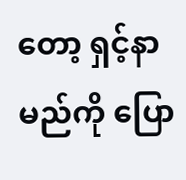တော့ ရှင့်နာမည်ကို ပြော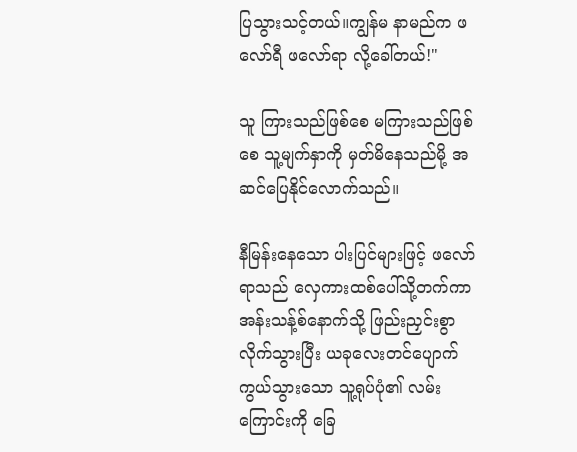ပြသွားသင့်တယ်။ကျွန်မ နာမည်က ဖလော်ရီ ဖလော်ရာ လို့ခေါ်တယ်!"

သူ ကြားသည်ဖြစ်စေ မကြားသည်ဖြစ်စေ သူ့မျက်နှာကို မှတ်မိနေသည်မို့ အဆင်ပြေနိုင်လောက်သည်။

နီမြန်းနေသော ပါးပြင်များဖြင့် ဖလော်ရာသည် လှေကားထစ်ပေါ်သို့တက်ကာ အန်းသန့်စ်နောက်သို့ ဖြည်းညှင်းစွာ လိုက်သွားပြီး ယခုလေးတင်ပျောက်ကွယ်သွားသော သူ့ရုပ်ပုံ၏ လမ်းကြောင်းကို ခြေ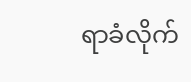ရာခံလိုက်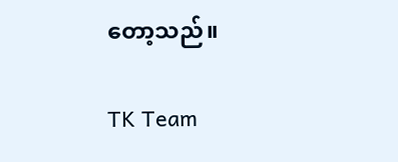တော့သည်။

TK Team